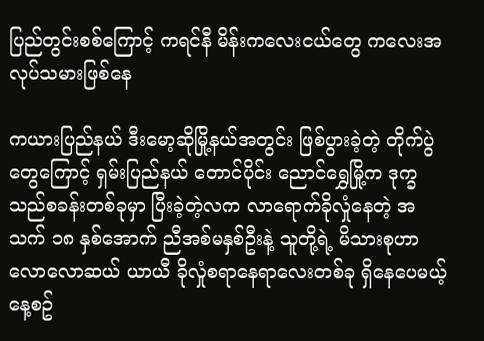ပြည်တွင်းစစ်ကြောင့် ကရင်နီ မိန်းကလေးငယ်တွေ ကလေးအလုပ်သမားဖြစ်နေ

ကယားပြည်နယ် ဒီးမော့ဆိုမြို့နယ်အတွင်း ဖြစ်ပွားခဲ့တဲ့ တိုက်ပွဲတွေကြောင့် ရှမ်းပြည်နယ် တောင်ပိုင်း ညောင်ရွှေမြို့က ဒုက္ခသည်စခန်းတစ်ခုမှာ ပြီးခဲ့တဲ့လက လာရောက်ခိုလှုံနေတဲ့ အသက် ၁၈ နှစ်အောက် ညီအစ်မနှစ်ဦးနဲ့ သူတို့ရဲ့ မိသားစုဟာ လောလောဆယ် ယာယီ ခိုလှုံစရာနေရာလေးတစ်ခု ရှိနေပေမယ့် နေ့စဥ်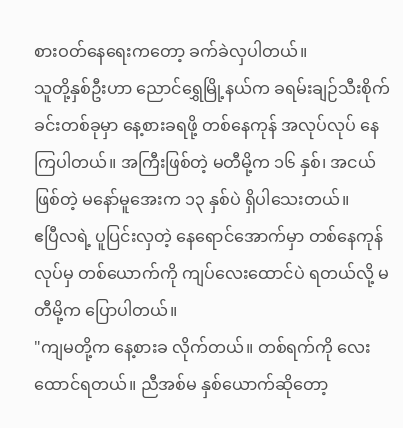စားဝတ်နေရေးကတော့ ခက်ခဲလှပါတယ်။
သူတို့နှစ်ဦးဟာ ညောင်ရွှေမြို့နယ်က ခရမ်းချဉ်သီးစိုက်ခင်းတစ်ခုမှာ နေ့စားခရဖို့ တစ်နေကုန် အလုပ်လုပ် နေကြပါတယ်။ အကြီးဖြစ်တဲ့ မတီမို့က ၁၆ နှစ်၊ အငယ်ဖြစ်တဲ့ မနော်မူအေးက ၁၃ နှစ်ပဲ ရှိပါသေးတယ်။
ဧပြီလရဲ့ ပူပြင်းလှတဲ့ နေရောင်အောက်မှာ တစ်နေကုန်လုပ်မှ တစ်ယောက်ကို ကျပ်လေးထောင်ပဲ ရတယ်လို့ မတီမို့က ပြောပါတယ်။
"ကျမတို့က နေ့စားခ လိုက်တယ်။ တစ်ရက်ကို လေးထောင်ရတယ်။ ညီအစ်မ နှစ်ယောက်ဆိုတော့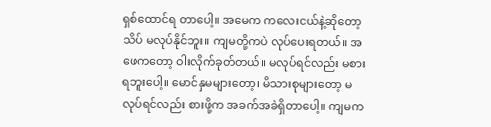ရှစ်ထောင်ရ တာပေါ့။ အမေက ကလေးငယ်နဲ့ဆိုတော့ သိပ် မလုပ်နိုင်ဘူး။ ကျမတို့ကပဲ လုပ်ပေးရတယ်။ အဖေကတော့ ဝါးလိုက်ခုတ်တယ်။ မလုပ်ရင်လည်း မစားရဘူးပေါ့။ မောင်နှမများတော့၊ မိသားစုများတော့ မလုပ်ရင်လည်း စားဖို့က အခက်အခဲရှိတာပေါ့။ ကျမက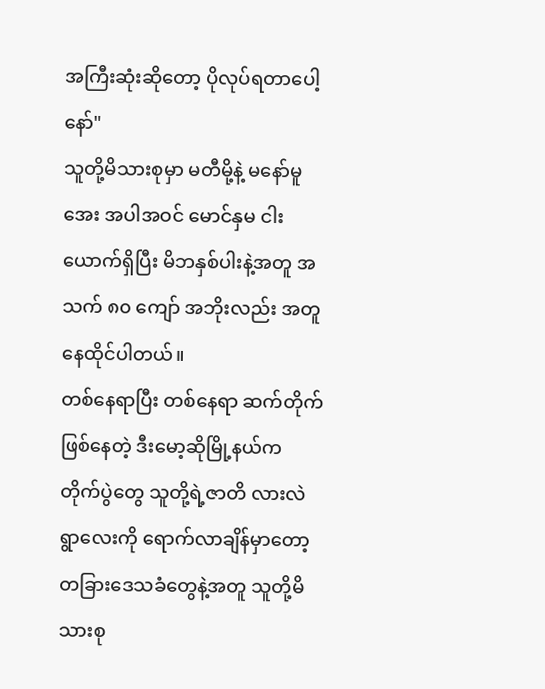အကြီးဆုံးဆိုတော့ ပိုလုပ်ရတာပေါ့နော်"
သူတို့မိသားစုမှာ မတီမို့နဲ့ မနော်မူအေး အပါအဝင် မောင်နှမ ငါးယောက်ရှိပြီး မိဘနှစ်ပါးနဲ့အတူ အသက် ၈၀ ကျော် အဘိုးလည်း အတူနေထိုင်ပါတယ်။
တစ်နေရာပြီး တစ်နေရာ ဆက်တိုက်ဖြစ်နေတဲ့ ဒီးမော့ဆိုမြို့နယ်က တိုက်ပွဲတွေ သူတို့ရဲ့ဇာတိ လားလဲရွာလေးကို ရောက်လာချိန်မှာတော့ တခြားဒေသခံတွေနဲ့အတူ သူတို့မိသားစု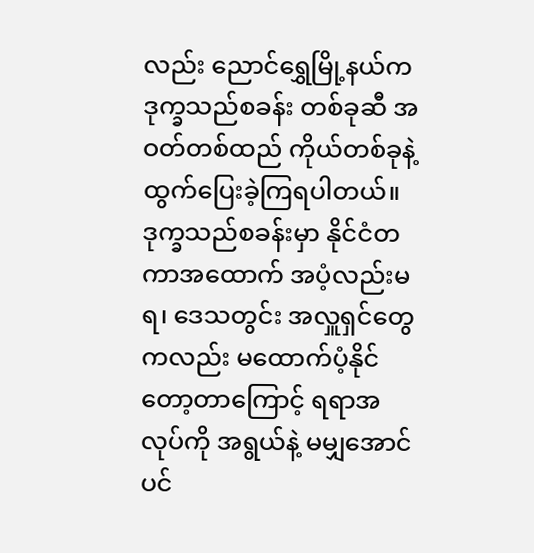လည်း ညောင်ရွှေမြို့နယ်က ဒုက္ခသည်စခန်း တစ်ခုဆီ အဝတ်တစ်ထည် ကိုယ်တစ်ခုနဲ့ ထွက်ပြေးခဲ့ကြရပါတယ်။ ဒုက္ခသည်စခန်းမှာ နိုင်ငံတကာအထောက် အပံ့လည်းမရ၊ ဒေသတွင်း အလှူရှင်တွေကလည်း မထောက်ပံ့နိုင်တော့တာကြောင့် ရရာအလုပ်ကို အရွယ်နဲ့ မမျှအောင် ပင်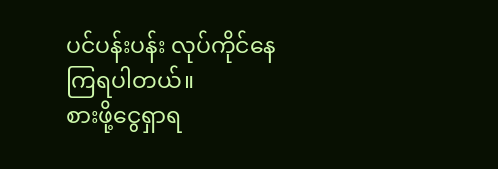ပင်ပန်းပန်း လုပ်ကိုင်နေကြရပါတယ်။
စားဖို့ငွေရှာရ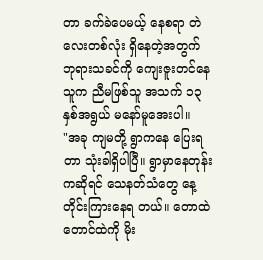တာ ခက်ခဲပေမယ့် နေစရာ တဲလေးတစ်လုံး ရှိနေတဲ့အတွက် ဘုရားသခင်ကို ကျေးဇူးတင်နေသူက ညီမဖြစ်သူ အသက် ၁၃ နှစ်အရွယ် မနော်မူအေးပါ။
"အခု ကျမတို့ ရွာကနေ ပြေးရတာ သုံးခါရှိပါပြီ။ ရွာမှာနေတုန်းကဆိုရင် သေနတ်သံတွေ နေ့တိုင်းကြားနေရ တယ်။ တောထဲတောင်ထဲကို မိုး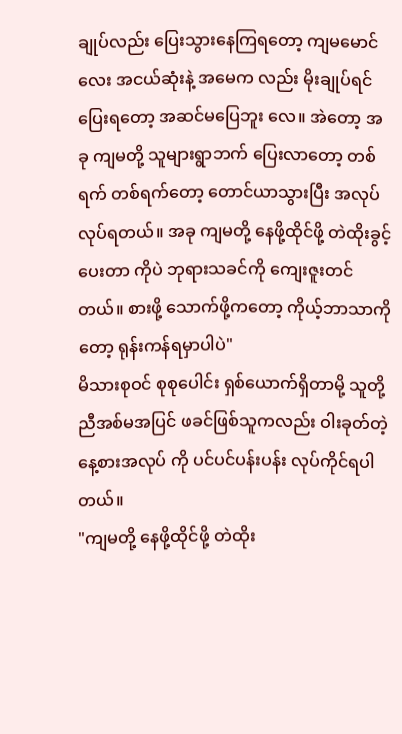ချုပ်လည်း ပြေးသွားနေကြရတော့ ကျမမောင်လေး အငယ်ဆုံးနဲ့ အမေက လည်း မိုးချုပ်ရင်ပြေးရတော့ အဆင်မပြေဘူး လေ။ အဲတော့ အခု ကျမတို့ သူများရွာဘက် ပြေးလာတော့ တစ်ရက် တစ်ရက်တော့ တောင်ယာသွားပြီး အလုပ်လုပ်ရတယ်။ အခု ကျမတို့ နေဖို့ထိုင်ဖို့ တဲထိုးခွင့်ပေးတာ ကိုပဲ ဘုရားသခင်ကို ကျေးဇူးတင်တယ်။ စားဖို့ သောက်ဖို့ကတော့ ကိုယ့်ဘာသာကိုတော့ ရုန်းကန်ရမှာပါပဲ"
မိသားစုဝင် စုစုပေါင်း ရှစ်ယောက်ရှိတာမို့ သူတို့ညီအစ်မအပြင် ဖခင်ဖြစ်သူကလည်း ဝါးခုတ်တဲ့ နေ့စားအလုပ် ကို ပင်ပင်ပန်းပန်း လုပ်ကိုင်ရပါတယ်။
"ကျမတို့ နေဖို့ထိုင်ဖို့ တဲထိုး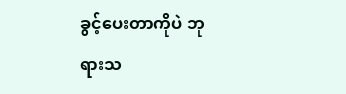ခွင့်ပေးတာကိုပဲ ဘုရားသ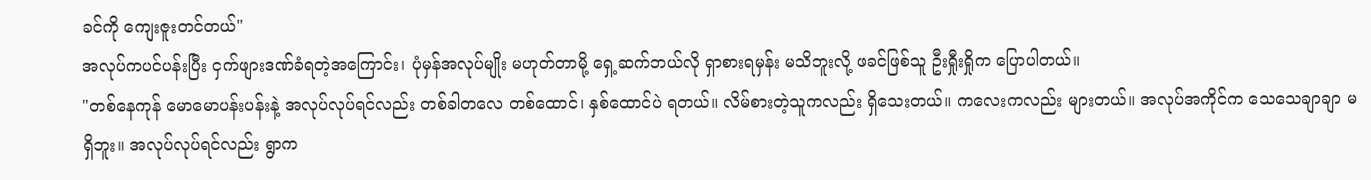ခင်ကို ကျေးဇူးတင်တယ်"
အလုပ်ကပင်ပန်းပြီး ငှက်ဖျားဒဏ်ခံရတဲ့အကြောင်း၊ ပုံမှန်အလုပ်မျိုး မဟုတ်တာမို့ ရှေ့ဆက်ဘယ်လို ရှာစားရမှန်း မသိဘူးလို့ ဖခင်ဖြစ်သူ ဦးရှီုးရှိုက ပြောပါတယ်။
"တစ်နေကုန် မောမောပန်းပန်းနဲ့ အလုပ်လုပ်ရင်လည်း တစ်ခါတလေ တစ်ထောင်၊ နှစ်ထောင်ပဲ ရတယ်။ လိမ်စားတဲ့သူကလည်း ရှိသေးတယ်။ ကလေးကလည်း များတယ်။ အလုပ်အကိုင်က သေသေချာချာ မရှိဘူး။ အလုပ်လုပ်ရင်လည်း ရွာက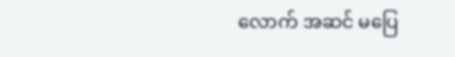လောက် အဆင် မပြေ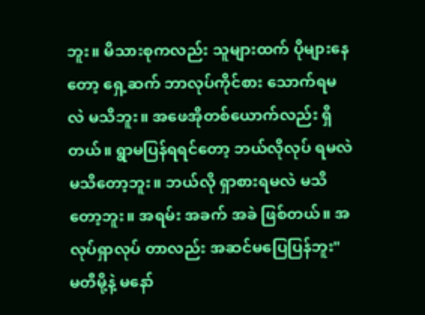ဘူး။ မိသားစုကလည်း သူများထက် ပိုများနေတော့ ရှေ့ဆက် ဘာလုပ်ကိုင်စား သောက်ရမလဲ မသိဘူး။ အဖေအိုတစ်ယောက်လည်း ရှိတယ်။ ရွာမပြန်ရရင်တော့ ဘယ်လိုလုပ် ရမလဲ မသိတော့ဘူး။ ဘယ်လို ရှာစားရမလဲ မသိတော့ဘူး။ အရမ်း အခက် အခဲ ဖြစ်တယ်။ အလုပ်ရှာလုပ် တာလည်း အဆင်မပြေပြန်ဘူး"
မတီမို့နဲ့ မနော်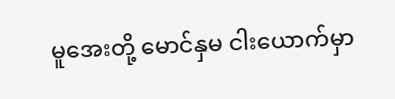မူအေးတို့ မောင်နှမ ငါးယောက်မှာ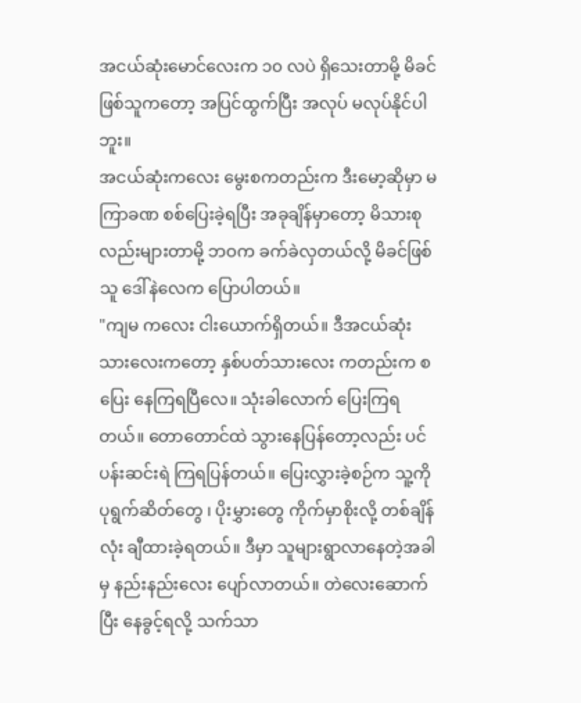အငယ်ဆုံးမောင်လေးက ၁၀ လပဲ ရှိသေးတာမို့ မိခင်ဖြစ်သူကတော့ အပြင်ထွက်ပြီး အလုပ် မလုပ်နိုင်ပါဘူး။
အငယ်ဆုံးကလေး မွေးစကတည်းက ဒီးမော့ဆိုမှာ မကြာခဏ စစ်ပြေးခဲ့ရပြီး အခုချိန်မှာတော့ မိသားစု လည်းများတာမို့ ဘဝက ခက်ခဲလှတယ်လို့ မိခင်ဖြစ်သူ ဒေါ်နဲလေက ပြောပါတယ်။
"ကျမ ကလေး ငါးယောက်ရှိတယ်။ ဒီအငယ်ဆုံး သားလေးကတော့ နှစ်ပတ်သားလေး ကတည်းက စပြေး နေကြရပြီလေ။ သုံးခါလောက် ပြေးကြရတယ်။ တောတောင်ထဲ သွားနေပြန်တော့လည်း ပင်ပန်းဆင်းရဲ ကြရပြန်တယ်။ ပြေးလွှားခဲ့စဉ်က သူ့ကို ပုရွက်ဆိတ်တွေ ၊ ပိုးမွှားတွေ ကိုက်မှာစိုးလို့ တစ်ချိန်လုံး ချီထားခဲ့ရတယ်။ ဒီမှာ သူများရွာလာနေတဲ့အခါမှ နည်းနည်းလေး ပျော်လာတယ်။ တဲလေးဆောက်ပြီး နေခွင့်ရလို့ သက်သာ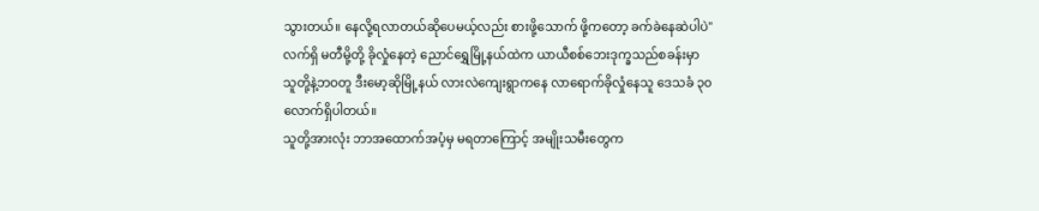သွားတယ်။ နေလို့ရလာတယ်ဆိုပေမယ့်လည်း စားဖို့သောက် ဖို့ကတော့ ခက်ခဲနေဆဲပါပဲ"
လက်ရှိ မတီမို့တို့ ခိုလှုံနေတဲ့ ညောင်ရွှေမြို့နယ်ထဲက ယာယီစစ်ဘေးဒုက္ခသည်စခန်းမှာ သူတို့နဲ့ဘဝတူ ဒီးမော့ဆိုမြို့နယ် လားလဲကျေးရွာကနေ လာရောက်ခိုလှုံနေသူ ဒေသခံ ၃၀ လောက်ရှိပါတယ်။
သူတို့အားလုံး ဘာအထောက်အပံ့မှ မရတာကြောင့် အမျိုးသမီးတွေက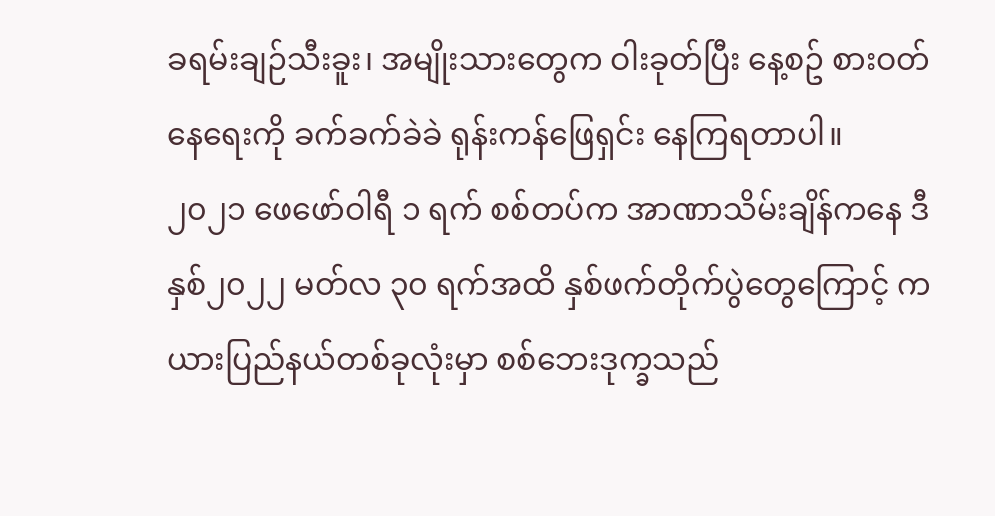ခရမ်းချဉ်သီးခူး၊ အမျိုးသားတွေက ဝါးခုတ်ပြီး နေ့စဥ် စားဝတ်နေရေးကို ခက်ခက်ခဲခဲ ရုန်းကန်ဖြေရှင်း နေကြရတာပါ။
၂၀၂၁ ဖေဖော်ဝါရီ ၁ ရက် စစ်တပ်က အာဏာသိမ်းချိန်ကနေ ဒီနှစ်၂၀၂၂ မတ်လ ၃၀ ရက်အထိ နှစ်ဖက်တိုက်ပွဲတွေကြောင့် ကယားပြည်နယ်တစ်ခုလုံးမှာ စစ်ဘေးဒုက္ခသည်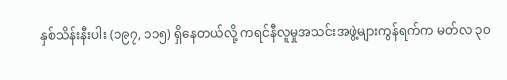နှစ်သိန်းနီးပါး (၁၉၇, ၁၁၅) ရှိနေတယ်လို့ ကရင်နီလူမှုအသင်းအဖွဲ့များကွန်ရက်က မတ်လ ၃၀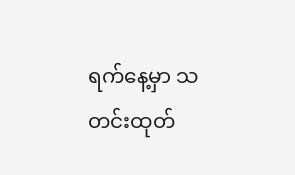ရက်နေ့မှာ သတင်းထုတ်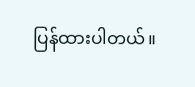ပြန်ထားပါတယ်။